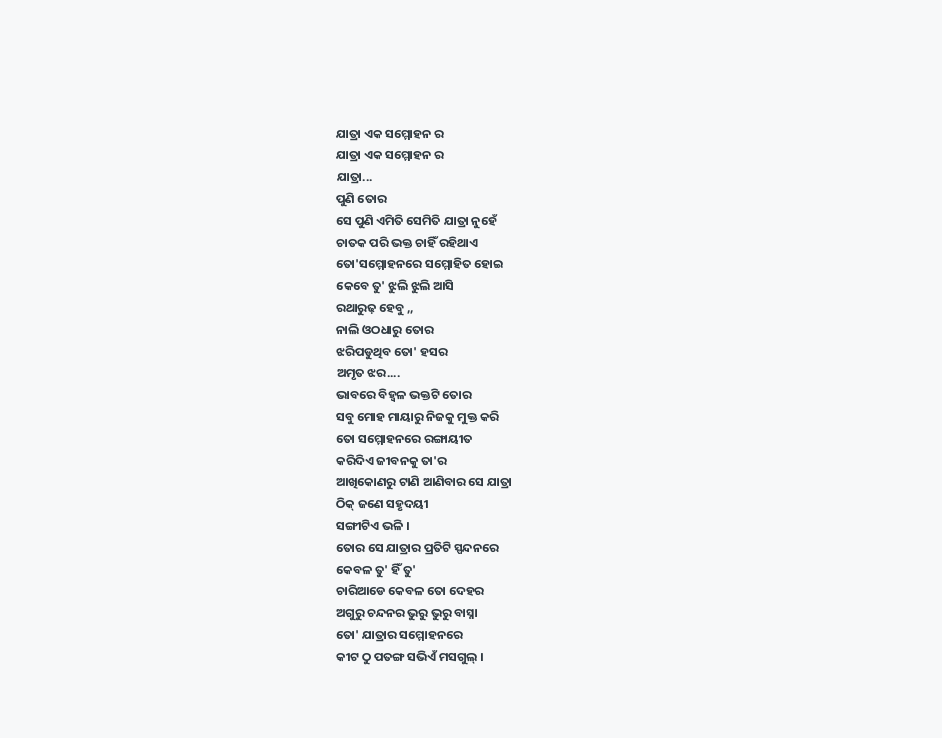ଯାତ୍ରା ଏକ ସମ୍ମୋହନ ର
ଯାତ୍ରା ଏକ ସମ୍ମୋହନ ର
ଯାତ୍ରା...
ପୁଣି ତୋର
ସେ ପୁଣି ଏମିତି ସେମିତି ଯାତ୍ରା ନୁହେଁ
ଚାତକ ପରି ଭକ୍ତ ଚାହିଁ ରହିଥାଏ
ତୋ'ସମ୍ମୋହନରେ ସମ୍ମୋହିତ ହୋଇ
କେବେ ତୁ' ଝୁଲି ଝୁଲି ଆସି
ରଥାରୁଢ଼ ହେବୁ ,,
ନାଲି ଓଠଧାରୁ ତୋର
ଝରିପଡୁଥିବ ତୋ' ହସର
ଅମୃତ ଝର....
ଭାବରେ ବିହ୍ୱଳ ଭକ୍ତଟି ତୋର
ସବୁ ମୋହ ମାୟାରୁ ନିଜକୁ ମୁକ୍ତ କରି
ତୋ ସମ୍ମୋହନରେ ରଙ୍ଗାୟୀତ
କରିଦିଏ ଜୀବନକୁ ତା'ର
ଆଖିକୋଣରୁ ଟାଣି ଆଣିବାର ସେ ଯାତ୍ରା
ଠିକ୍ ଜଣେ ସହୃଦୟୀ
ସଙ୍ଗୀଟିଏ ଭଳି ।
ତୋର ସେ ଯାତ୍ରାର ପ୍ରତିଟି ସ୍ପନ୍ଦନରେ
କେବଳ ତୁ' ହିଁ ତୁ'
ଚାରିଆଡେ କେବଳ ତୋ ଦେହର
ଅଗୁରୁ ଚନ୍ଦନର ଭୁରୁ ଭୁରୁ ବାସ୍ନା
ତୋ' ଯାତ୍ରାର ସମ୍ମୋହନରେ
କୀଟ ଠୁ ପତଙ୍ଗ ସଭିଏଁ ମସଗୁଲ୍ ।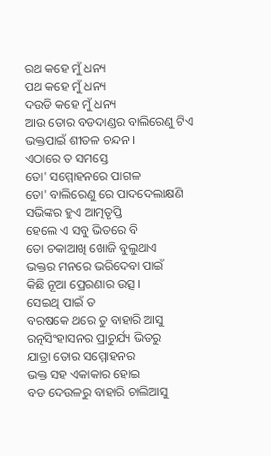ରଥ କହେ ମୁଁ ଧନ୍ୟ
ପଥ କହେ ମୁଁ ଧନ୍ୟ
ଦଉଡି କହେ ମୁଁ ଧନ୍ୟ
ଆଉ ତୋର ବଡଦାଣ୍ଡର ବାଲିରେଣୁ ଟିଏ
ଭକ୍ତପାଇଁ ଶୀତଳ ଚନ୍ଦନ ।
ଏଠାରେ ତ ସମସ୍ତେ
ତୋ' ସମ୍ମୋହନରେ ପାଗଳ
ତୋ' ବାଲିରେଣୁ ରେ ପାଦଦେଲାକ୍ଷଣି
ସଭିଙ୍କର ହୁଏ ଆତ୍ମତୃପ୍ତି
ହେଲେ ଏ ସବୁ ଭିତରେ ବି
ତୋ ଚକାଆଖି ଖୋଜି ବୁଲୁଥାଏ
ଭକ୍ତର ମନରେ ଭରିଦେବା ପାଇଁ
କିଛି ନୂଆ ପ୍ରେରଣାର ଉତ୍ସ ।
ସେଇଥି ପାଇଁ ତ
ବରଷକେ ଥରେ ତୁ ବାହାରି ଆସୁ
ରତ୍ନସିଂହାସନର ପ୍ରାଚୁର୍ଯ୍ୟ ଭିତରୁ
ଯାତ୍ରା ତୋର ସମ୍ମୋହନର
ଭକ୍ତ ସହ ଏକାକାର ହୋଇ
ବଡ ଦେଉଳରୁ ବାହାରି ଚାଲିଆସୁ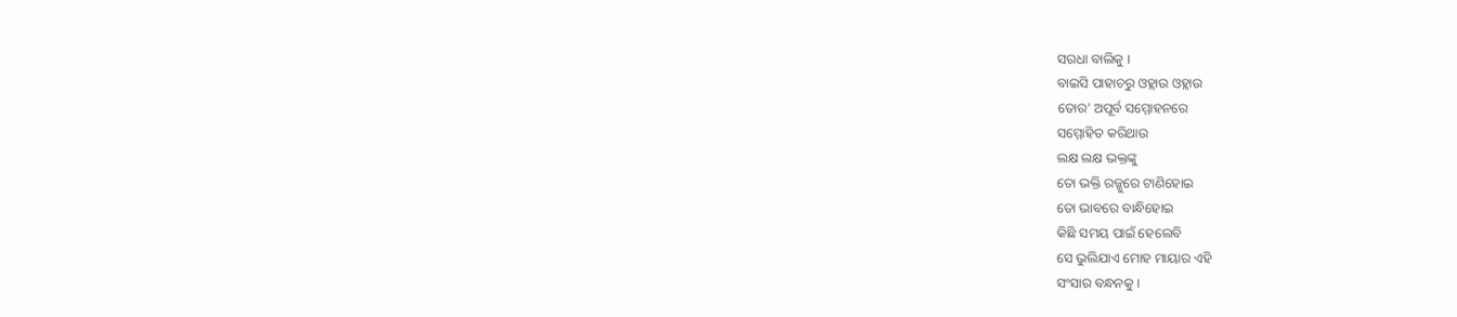ସରଧା ବାଲିକୁ ।
ବାଇସି ପାହାଚରୁ ଓହ୍ଲାଉ ଓହ୍ଲାଉ
ତୋର' ଅପୂର୍ବ ସମ୍ମୋହନରେ
ସମ୍ମୋହିତ କରିଥାଉ
ଲକ୍ଷ ଲକ୍ଷ ଭକ୍ତଙ୍କୁ
ତୋ ଭକ୍ତି ରଜ୍ଜୁରେ ଟାଣିହୋଇ
ତୋ ଭାବରେ ବାନ୍ଧିହୋଇ
କିଛି ସମୟ ପାଇଁ ହେଲେବି
ସେ ଭୁଲିଯାଏ ମୋହ ମାୟାର ଏହି
ସଂସାର ବନ୍ଧନକୁ ।